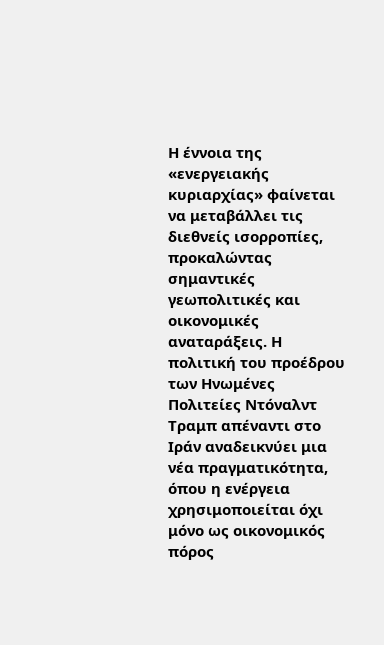Η έννοια της «ενεργειακής κυριαρχίας» φαίνεται να μεταβάλλει τις διεθνείς ισορροπίες, προκαλώντας σημαντικές γεωπολιτικές και οικονομικές αναταράξεις. Η πολιτική του προέδρου των Ηνωμένες Πολιτείες Ντόναλντ Τραμπ απέναντι στο Ιράν αναδεικνύει μια νέα πραγματικότητα, όπου η ενέργεια χρησιμοποιείται όχι μόνο ως οικονομικός πόρος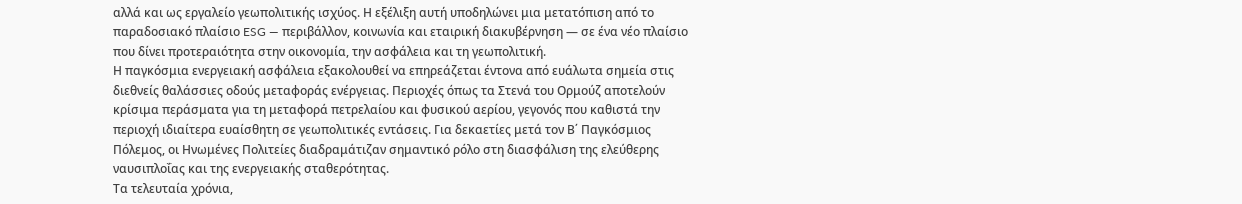αλλά και ως εργαλείο γεωπολιτικής ισχύος. Η εξέλιξη αυτή υποδηλώνει μια μετατόπιση από το παραδοσιακό πλαίσιο ESG — περιβάλλον, κοινωνία και εταιρική διακυβέρνηση — σε ένα νέο πλαίσιο που δίνει προτεραιότητα στην οικονομία, την ασφάλεια και τη γεωπολιτική.
Η παγκόσμια ενεργειακή ασφάλεια εξακολουθεί να επηρεάζεται έντονα από ευάλωτα σημεία στις διεθνείς θαλάσσιες οδούς μεταφοράς ενέργειας. Περιοχές όπως τα Στενά του Ορμούζ αποτελούν κρίσιμα περάσματα για τη μεταφορά πετρελαίου και φυσικού αερίου, γεγονός που καθιστά την περιοχή ιδιαίτερα ευαίσθητη σε γεωπολιτικές εντάσεις. Για δεκαετίες μετά τον Β΄ Παγκόσμιος Πόλεμος, οι Ηνωμένες Πολιτείες διαδραμάτιζαν σημαντικό ρόλο στη διασφάλιση της ελεύθερης ναυσιπλοΐας και της ενεργειακής σταθερότητας.
Τα τελευταία χρόνια,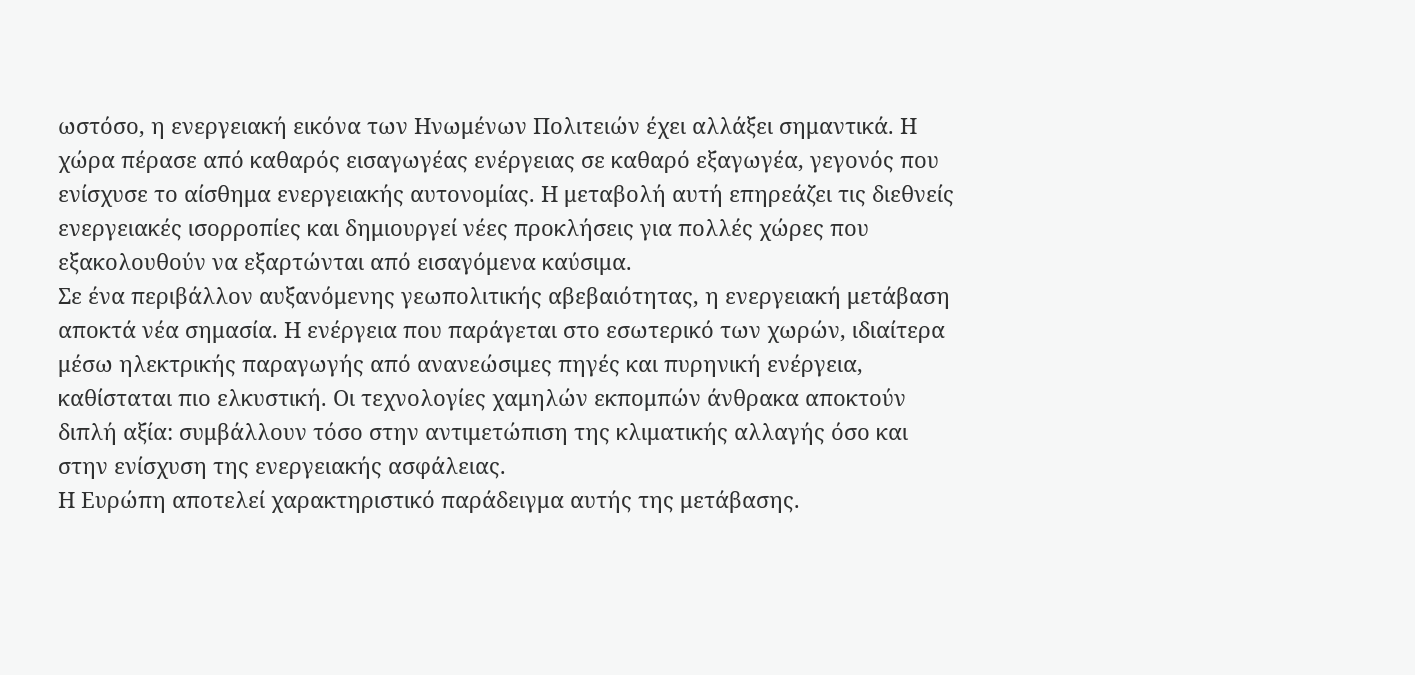ωστόσο, η ενεργειακή εικόνα των Ηνωμένων Πολιτειών έχει αλλάξει σημαντικά. Η χώρα πέρασε από καθαρός εισαγωγέας ενέργειας σε καθαρό εξαγωγέα, γεγονός που ενίσχυσε το αίσθημα ενεργειακής αυτονομίας. Η μεταβολή αυτή επηρεάζει τις διεθνείς ενεργειακές ισορροπίες και δημιουργεί νέες προκλήσεις για πολλές χώρες που εξακολουθούν να εξαρτώνται από εισαγόμενα καύσιμα.
Σε ένα περιβάλλον αυξανόμενης γεωπολιτικής αβεβαιότητας, η ενεργειακή μετάβαση αποκτά νέα σημασία. Η ενέργεια που παράγεται στο εσωτερικό των χωρών, ιδιαίτερα μέσω ηλεκτρικής παραγωγής από ανανεώσιμες πηγές και πυρηνική ενέργεια, καθίσταται πιο ελκυστική. Οι τεχνολογίες χαμηλών εκπομπών άνθρακα αποκτούν διπλή αξία: συμβάλλουν τόσο στην αντιμετώπιση της κλιματικής αλλαγής όσο και στην ενίσχυση της ενεργειακής ασφάλειας.
Η Ευρώπη αποτελεί χαρακτηριστικό παράδειγμα αυτής της μετάβασης.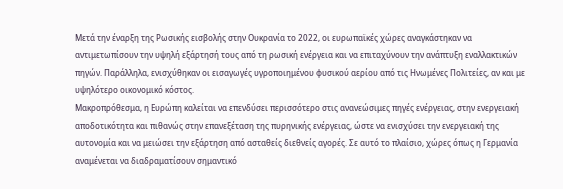Μετά την έναρξη της Ρωσικής εισβολής στην Ουκρανία το 2022, οι ευρωπαϊκές χώρες αναγκάστηκαν να αντιμετωπίσουν την υψηλή εξάρτησή τους από τη ρωσική ενέργεια και να επιταχύνουν την ανάπτυξη εναλλακτικών πηγών. Παράλληλα, ενισχύθηκαν οι εισαγωγές υγροποιημένου φυσικού αερίου από τις Ηνωμένες Πολιτείες, αν και με υψηλότερο οικονομικό κόστος.
Μακροπρόθεσμα, η Ευρώπη καλείται να επενδύσει περισσότερο στις ανανεώσιμες πηγές ενέργειας, στην ενεργειακή αποδοτικότητα και πιθανώς στην επανεξέταση της πυρηνικής ενέργειας, ώστε να ενισχύσει την ενεργειακή της αυτονομία και να μειώσει την εξάρτηση από ασταθείς διεθνείς αγορές. Σε αυτό το πλαίσιο, χώρες όπως η Γερμανία αναμένεται να διαδραματίσουν σημαντικό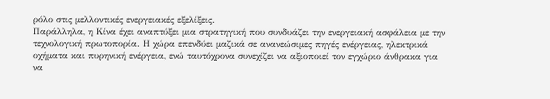ρόλο στις μελλοντικές ενεργειακές εξελίξεις.
Παράλληλα, η Κίνα έχει αναπτύξει μια στρατηγική που συνδυάζει την ενεργειακή ασφάλεια με την τεχνολογική πρωτοπορία. Η χώρα επενδύει μαζικά σε ανανεώσιμες πηγές ενέργειας, ηλεκτρικά οχήματα και πυρηνική ενέργεια, ενώ ταυτόχρονα συνεχίζει να αξιοποιεί τον εγχώριο άνθρακα για να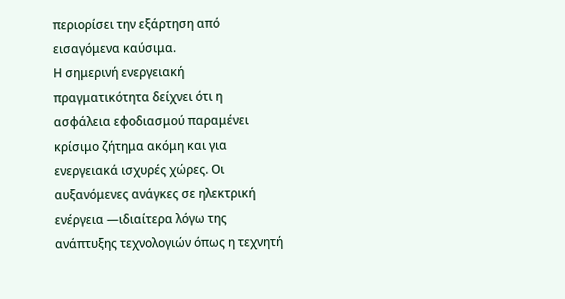περιορίσει την εξάρτηση από εισαγόμενα καύσιμα.
Η σημερινή ενεργειακή πραγματικότητα δείχνει ότι η ασφάλεια εφοδιασμού παραμένει κρίσιμο ζήτημα ακόμη και για ενεργειακά ισχυρές χώρες. Οι αυξανόμενες ανάγκες σε ηλεκτρική ενέργεια —ιδιαίτερα λόγω της ανάπτυξης τεχνολογιών όπως η τεχνητή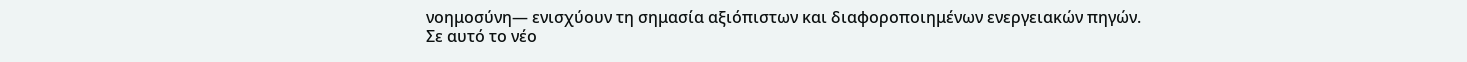νοημοσύνη— ενισχύουν τη σημασία αξιόπιστων και διαφοροποιημένων ενεργειακών πηγών.
Σε αυτό το νέο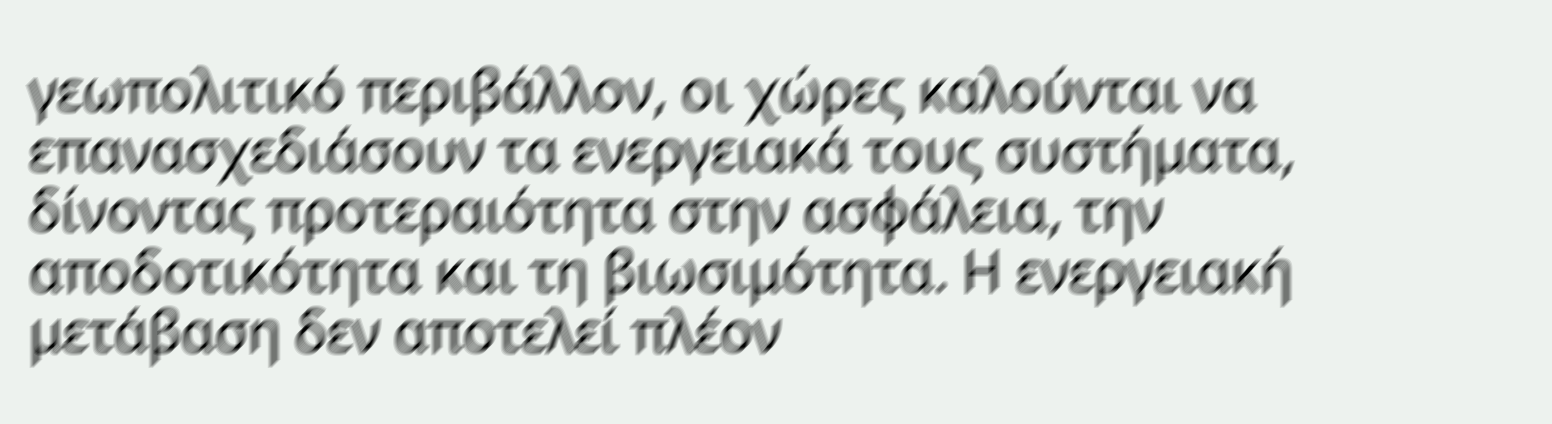γεωπολιτικό περιβάλλον, οι χώρες καλούνται να επανασχεδιάσουν τα ενεργειακά τους συστήματα, δίνοντας προτεραιότητα στην ασφάλεια, την αποδοτικότητα και τη βιωσιμότητα. Η ενεργειακή μετάβαση δεν αποτελεί πλέον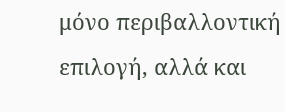μόνο περιβαλλοντική επιλογή, αλλά και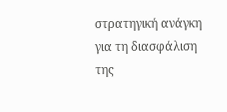στρατηγική ανάγκη για τη διασφάλιση της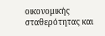οικονομικής σταθερότητας και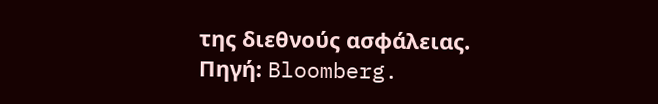της διεθνούς ασφάλειας.
Πηγή: Bloomberg.